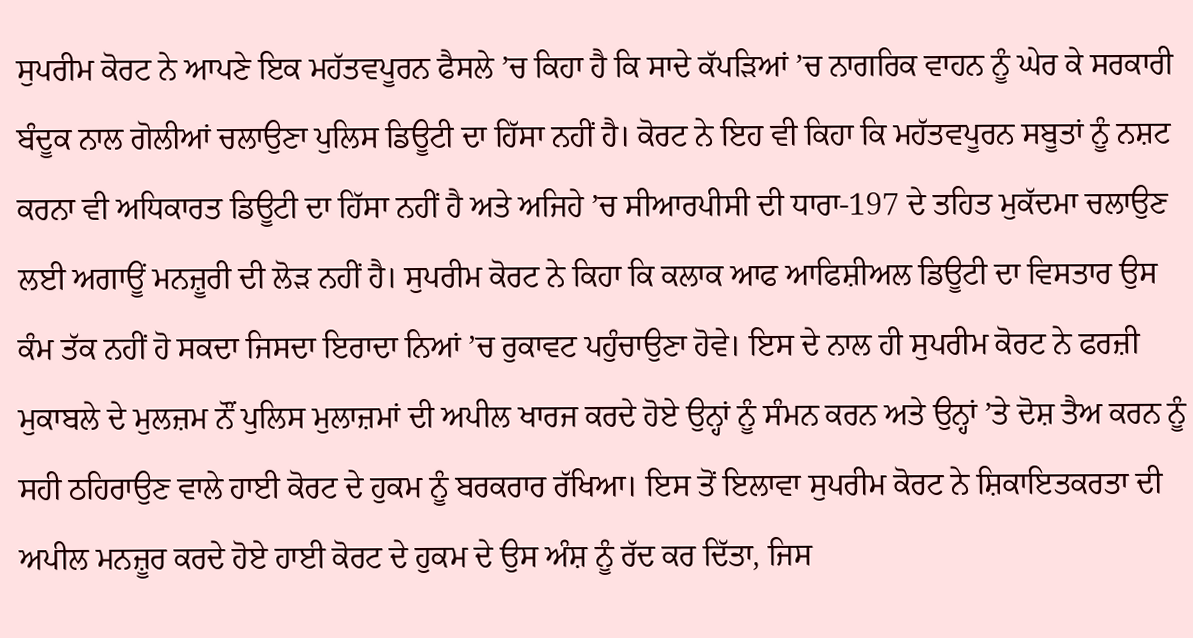ਸੁਪਰੀਮ ਕੋਰਟ ਨੇ ਆਪਣੇ ਇਕ ਮਹੱਤਵਪੂਰਨ ਫੈਸਲੇ ’ਚ ਕਿਹਾ ਹੈ ਕਿ ਸਾਦੇ ਕੱਪੜਿਆਂ ’ਚ ਨਾਗਰਿਕ ਵਾਹਨ ਨੂੰ ਘੇਰ ਕੇ ਸਰਕਾਰੀ ਬੰਦੂਕ ਨਾਲ ਗੋਲੀਆਂ ਚਲਾਉਣਾ ਪੁਲਿਸ ਡਿਊਟੀ ਦਾ ਹਿੱਸਾ ਨਹੀਂ ਹੈ। ਕੋਰਟ ਨੇ ਇਹ ਵੀ ਕਿਹਾ ਕਿ ਮਹੱਤਵਪੂਰਨ ਸਬੂਤਾਂ ਨੂੰ ਨਸ਼ਟ ਕਰਨਾ ਵੀ ਅਧਿਕਾਰਤ ਡਿਊਟੀ ਦਾ ਹਿੱਸਾ ਨਹੀਂ ਹੈ ਅਤੇ ਅਜਿਹੇ ’ਚ ਸੀਆਰਪੀਸੀ ਦੀ ਧਾਰਾ-197 ਦੇ ਤਹਿਤ ਮੁਕੱਦਮਾ ਚਲਾਉਣ ਲਈ ਅਗਾਊਂ ਮਨਜ਼ੂਰੀ ਦੀ ਲੋੜ ਨਹੀਂ ਹੈ। ਸੁਪਰੀਮ ਕੋਰਟ ਨੇ ਕਿਹਾ ਕਿ ਕਲਾਕ ਆਫ ਆਫਿਸ਼ੀਅਲ ਡਿਊਟੀ ਦਾ ਵਿਸਤਾਰ ਉਸ ਕੰਮ ਤੱਕ ਨਹੀਂ ਹੋ ਸਕਦਾ ਜਿਸਦਾ ਇਰਾਦਾ ਨਿਆਂ ’ਚ ਰੁਕਾਵਟ ਪਹੁੰਚਾਉਣਾ ਹੋਵੇ। ਇਸ ਦੇ ਨਾਲ ਹੀ ਸੁਪਰੀਮ ਕੋਰਟ ਨੇ ਫਰਜ਼ੀ ਮੁਕਾਬਲੇ ਦੇ ਮੁਲਜ਼ਮ ਨੌਂ ਪੁਲਿਸ ਮੁਲਾਜ਼ਮਾਂ ਦੀ ਅਪੀਲ ਖਾਰਜ ਕਰਦੇ ਹੋਏ ਉਨ੍ਹਾਂ ਨੂੰ ਸੰਮਨ ਕਰਨ ਅਤੇ ਉਨ੍ਹਾਂ ’ਤੇ ਦੋਸ਼ ਤੈਅ ਕਰਨ ਨੂੰ ਸਹੀ ਠਹਿਰਾਉਣ ਵਾਲੇ ਹਾਈ ਕੋਰਟ ਦੇ ਹੁਕਮ ਨੂੰ ਬਰਕਰਾਰ ਰੱਖਿਆ। ਇਸ ਤੋਂ ਇਲਾਵਾ ਸੁਪਰੀਮ ਕੋਰਟ ਨੇ ਸ਼ਿਕਾਇਤਕਰਤਾ ਦੀ ਅਪੀਲ ਮਨਜ਼ੂਰ ਕਰਦੇ ਹੋਏ ਹਾਈ ਕੋਰਟ ਦੇ ਹੁਕਮ ਦੇ ਉਸ ਅੰਸ਼ ਨੂੰ ਰੱਦ ਕਰ ਦਿੱਤਾ, ਜਿਸ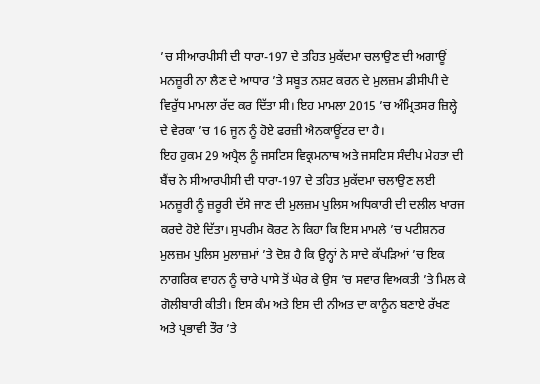’ਚ ਸੀਆਰਪੀਸੀ ਦੀ ਧਾਰਾ-197 ਦੇ ਤਹਿਤ ਮੁਕੱਦਮਾ ਚਲਾਉਣ ਦੀ ਅਗਾਊਂ ਮਨਜ਼ੂਰੀ ਨਾ ਲੈਣ ਦੇ ਆਧਾਰ ’ਤੇ ਸਬੂਤ ਨਸ਼ਟ ਕਰਨ ਦੇ ਮੁਲਜ਼ਮ ਡੀਸੀਪੀ ਦੇ ਵਿਰੁੱਧ ਮਾਮਲਾ ਰੱਦ ਕਰ ਦਿੱਤਾ ਸੀ। ਇਹ ਮਾਮਲਾ 2015 ’ਚ ਅੰਮ੍ਰਿਤਸਰ ਜ਼ਿਲ੍ਹੇ ਦੇ ਵੇਰਕਾ ’ਚ 16 ਜੂਨ ਨੂੰ ਹੋਏ ਫਰਜ਼ੀ ਐਨਕਾਊਂਟਰ ਦਾ ਹੈ।
ਇਹ ਹੁਕਮ 29 ਅਪ੍ਰੈਲ ਨੂੰ ਜਸਟਿਸ ਵਿਕ੍ਰਮਨਾਥ ਅਤੇ ਜਸਟਿਸ ਸੰਦੀਪ ਮੇਹਤਾ ਦੀ ਬੈਂਚ ਨੇ ਸੀਆਰਪੀਸੀ ਦੀ ਧਾਰਾ-197 ਦੇ ਤਹਿਤ ਮੁਕੱਦਮਾ ਚਲਾਉਣ ਲਈ ਮਨਜ਼ੂਰੀ ਨੂੰ ਜ਼ਰੂਰੀ ਦੱਸੇ ਜਾਣ ਦੀ ਮੁਲਜ਼ਮ ਪੁਲਿਸ ਅਧਿਕਾਰੀ ਦੀ ਦਲੀਲ ਖਾਰਜ ਕਰਦੇ ਹੋਏ ਦਿੱਤਾ। ਸੁਪਰੀਮ ਕੋਰਟ ਨੇ ਕਿਹਾ ਕਿ ਇਸ ਮਾਮਲੇ ’ਚ ਪਟੀਸ਼ਨਰ ਮੁਲਜ਼ਮ ਪੁਲਿਸ ਮੁਲਾਜ਼ਮਾਂ ’ਤੇ ਦੋਸ਼ ਹੈ ਕਿ ਉਨ੍ਹਾਂ ਨੇ ਸਾਦੇ ਕੱਪੜਿਆਂ ’ਚ ਇਕ ਨਾਗਰਿਕ ਵਾਹਨ ਨੂੰ ਚਾਰੇ ਪਾਸੇ ਤੋਂ ਘੇਰ ਕੇ ਉਸ ’ਚ ਸਵਾਰ ਵਿਅਕਤੀ ’ਤੇ ਮਿਲ ਕੇ ਗੋਲੀਬਾਰੀ ਕੀਤੀ। ਇਸ ਕੰਮ ਅਤੇ ਇਸ ਦੀ ਨੀਅਤ ਦਾ ਕਾਨੂੰਨ ਬਣਾਏ ਰੱਖਣ ਅਤੇ ਪ੍ਰਭਾਵੀ ਤੌਰ ’ਤੇ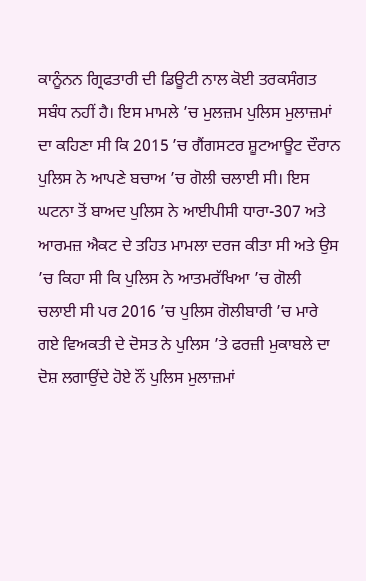ਕਾਨੂੰਨਨ ਗ੍ਰਿਫਤਾਰੀ ਦੀ ਡਿਊਟੀ ਨਾਲ ਕੋਈ ਤਰਕਸੰਗਤ ਸਬੰਧ ਨਹੀਂ ਹੈ। ਇਸ ਮਾਮਲੇ ’ਚ ਮੁਲਜ਼ਮ ਪੁਲਿਸ ਮੁਲਾਜ਼ਮਾਂ ਦਾ ਕਹਿਣਾ ਸੀ ਕਿ 2015 ’ਚ ਗੈਂਗਸਟਰ ਸ਼ੂਟਆਊਟ ਦੌਰਾਨ ਪੁਲਿਸ ਨੇ ਆਪਣੇ ਬਚਾਅ ’ਚ ਗੋਲੀ ਚਲਾਈ ਸੀ। ਇਸ ਘਟਨਾ ਤੋਂ ਬਾਅਦ ਪੁਲਿਸ ਨੇ ਆਈਪੀਸੀ ਧਾਰਾ-307 ਅਤੇ ਆਰਮਜ਼ ਐਕਟ ਦੇ ਤਹਿਤ ਮਾਮਲਾ ਦਰਜ ਕੀਤਾ ਸੀ ਅਤੇ ਉਸ ’ਚ ਕਿਹਾ ਸੀ ਕਿ ਪੁਲਿਸ ਨੇ ਆਤਮਰੱਖਿਆ ’ਚ ਗੋਲੀ ਚਲਾਈ ਸੀ ਪਰ 2016 ’ਚ ਪੁਲਿਸ ਗੋਲੀਬਾਰੀ ’ਚ ਮਾਰੇ ਗਏ ਵਿਅਕਤੀ ਦੇ ਦੋਸਤ ਨੇ ਪੁਲਿਸ ’ਤੇ ਫਰਜ਼ੀ ਮੁਕਾਬਲੇ ਦਾ ਦੋਸ਼ ਲਗਾਉਂਦੇ ਹੋਏ ਨੌਂ ਪੁਲਿਸ ਮੁਲਾਜ਼ਮਾਂ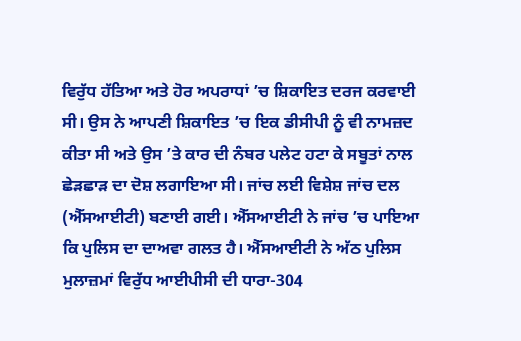ਵਿਰੁੱਧ ਹੱਤਿਆ ਅਤੇ ਹੋਰ ਅਪਰਾਧਾਂ ’ਚ ਸ਼ਿਕਾਇਤ ਦਰਜ ਕਰਵਾਈ ਸੀ। ਉਸ ਨੇ ਆਪਣੀ ਸ਼ਿਕਾਇਤ ’ਚ ਇਕ ਡੀਸੀਪੀ ਨੂੰ ਵੀ ਨਾਮਜ਼ਦ ਕੀਤਾ ਸੀ ਅਤੇ ਉਸ ’ਤੇ ਕਾਰ ਦੀ ਨੰਬਰ ਪਲੇਟ ਹਟਾ ਕੇ ਸਬੂਤਾਂ ਨਾਲ ਛੇੜਛਾੜ ਦਾ ਦੋਸ਼ ਲਗਾਇਆ ਸੀ। ਜਾਂਚ ਲਈ ਵਿਸ਼ੇਸ਼ ਜਾਂਚ ਦਲ (ਐੱਸਆਈਟੀ) ਬਣਾਈ ਗਈ। ਐੱਸਆਈਟੀ ਨੇ ਜਾਂਚ ’ਚ ਪਾਇਆ ਕਿ ਪੁਲਿਸ ਦਾ ਦਾਅਵਾ ਗਲਤ ਹੈ। ਐੱਸਆਈਟੀ ਨੇ ਅੱਠ ਪੁਲਿਸ ਮੁਲਾਜ਼ਮਾਂ ਵਿਰੁੱਧ ਆਈਪੀਸੀ ਦੀ ਧਾਰਾ-304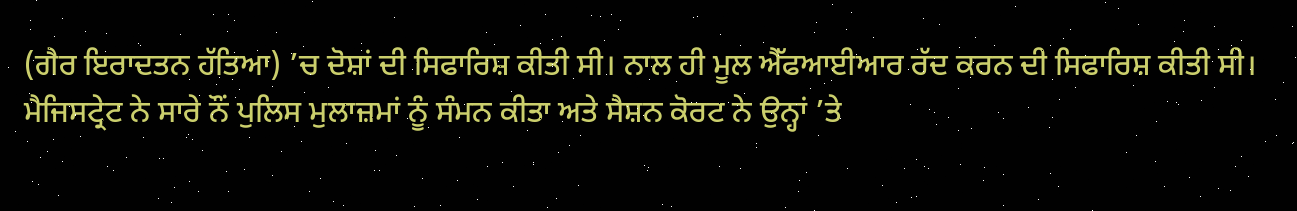(ਗੈਰ ਇਰਾਦਤਨ ਹੱਤਿਆ) ’ਚ ਦੋਸ਼ਾਂ ਦੀ ਸਿਫਾਰਿਸ਼ ਕੀਤੀ ਸੀ। ਨਾਲ ਹੀ ਮੂਲ ਐੱਫਆਈਆਰ ਰੱਦ ਕਰਨ ਦੀ ਸਿਫਾਰਿਸ਼ ਕੀਤੀ ਸੀ। ਮੈਜਿਸਟ੍ਰੇਟ ਨੇ ਸਾਰੇ ਨੌਂ ਪੁਲਿਸ ਮੁਲਾਜ਼ਮਾਂ ਨੂੰ ਸੰਮਨ ਕੀਤਾ ਅਤੇ ਸੈਸ਼ਨ ਕੋਰਟ ਨੇ ਉਨ੍ਹਾਂ ’ਤੇ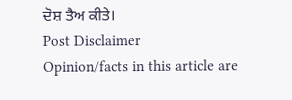ਦੋਸ਼ ਤੈਅ ਕੀਤੇ।
Post Disclaimer
Opinion/facts in this article are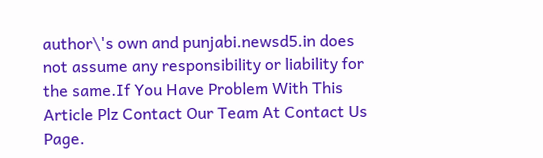author\'s own and punjabi.newsd5.in does not assume any responsibility or liability for the same.If You Have Problem With This Article Plz Contact Our Team At Contact Us Page.